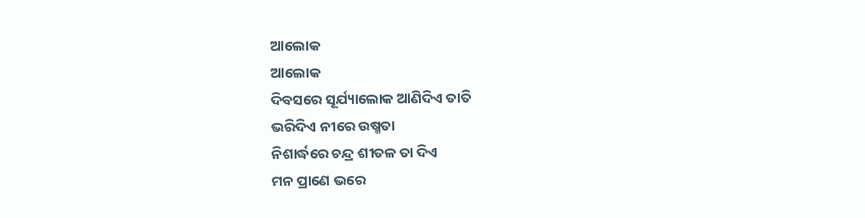ଆଲୋକ
ଆଲୋକ
ଦିବସରେ ସୂର୍ଯ୍ୟାଲୋକ ଆଣିଦିଏ ତାତି
ଭରିଦିଏ ନୀରେ ଉଷ୍ମତା
ନିଶାର୍ଦ୍ଧରେ ଚନ୍ଦ୍ର ଶୀତଳ ତା ଦିଏ
ମନ ପ୍ରାଣେ ଭରେ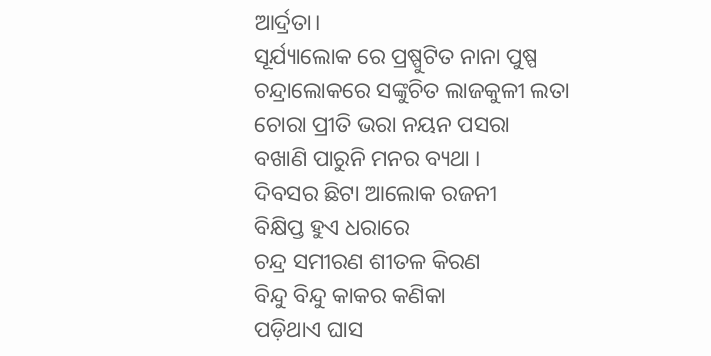ଆର୍ଦ୍ରତା।
ସୂର୍ଯ୍ୟାଲୋକ ରେ ପ୍ରଷ୍ପୁଟିତ ନାନା ପୁଷ୍ପ
ଚନ୍ଦ୍ରାଲୋକରେ ସଙ୍କୁଚିତ ଲାଜକୁଳୀ ଲତା
ଚୋରା ପ୍ରୀତି ଭରା ନୟନ ପସରା
ବଖାଣି ପାରୁନି ମନର ବ୍ୟଥା ।
ଦିବସର ଛିଟା ଆଲୋକ ରଜନୀ
ବିକ୍ଷିପ୍ତ ହୁଏ ଧରାରେ
ଚନ୍ଦ୍ର ସମୀରଣ ଶୀତଳ କିରଣ
ବିନ୍ଦୁ ବିନ୍ଦୁ କାକର କଣିକା
ପଡ଼ିଥାଏ ଘାସ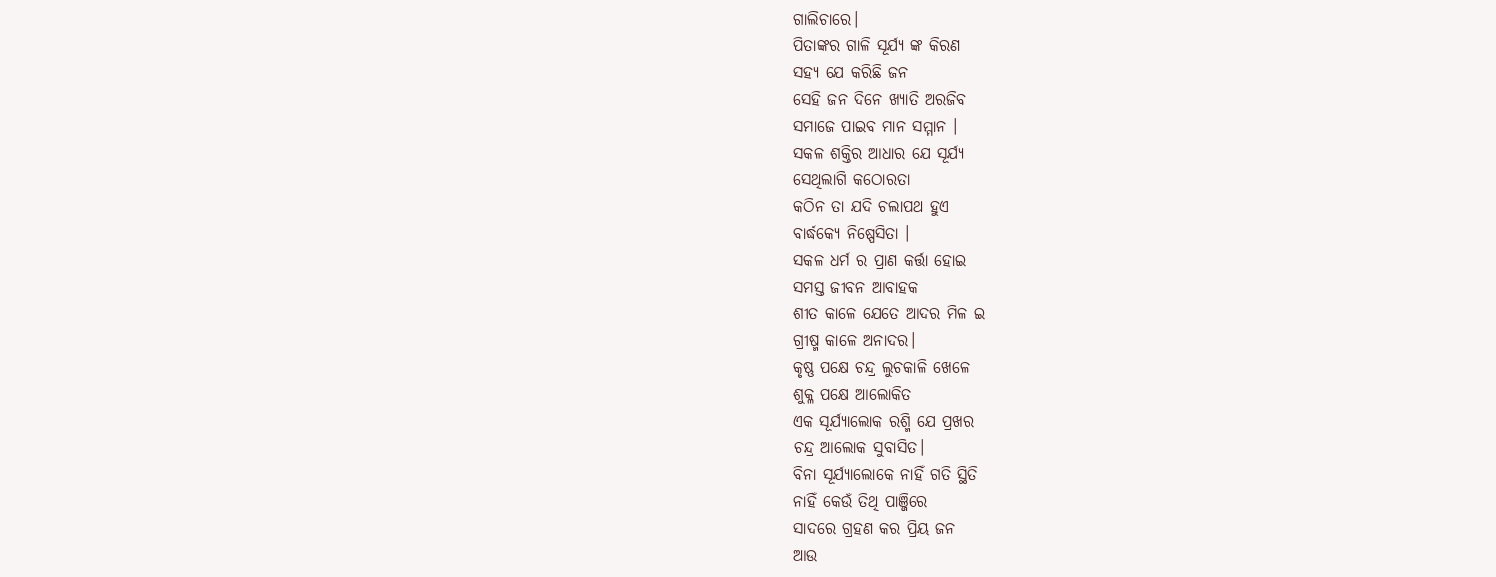ଗାଲିଚାରେ।
ପିତାଙ୍କର ଗାଳି ସୂର୍ଯ୍ୟ ଙ୍କ କିରଣ
ସହ୍ୟ ଯେ କରିଛି ଜନ
ସେହି ଜନ ଦିନେ ଖ୍ୟାତି ଅରଜିବ
ସମାଜେ ପାଇବ ମାନ ସମ୍ମାନ ।
ସକଳ ଶକ୍ତିର ଆଧାର ଯେ ସୂର୍ଯ୍ୟ
ସେଥିଲାଗି କଠୋରତା
କଠିନ ତା ଯଦି ଚଲାପଥ ହୁଏ
ବାର୍ଦ୍ଧକ୍ୟେ ନିଷ୍ପେସିତା ।
ସକଳ ଧର୍ମ ର ପ୍ରାଣ କର୍ତ୍ତା ହୋଇ
ସମସ୍ତ ଜୀବନ ଆବାହକ
ଶୀତ କାଳେ ଯେତେ ଆଦର ମିଳ ଇ
ଗ୍ରୀଷ୍ମ କାଳେ ଅନାଦର।
କୃଷ୍ଣ ପକ୍ଷେ ଚନ୍ଦ୍ର ଲୁଚକାଳି ଖେଳେ
ଶୁକ୍ଳ ପକ୍ଷେ ଆଲୋକିତ
ଏକ ସୂର୍ଯ୍ୟାଲୋକ ରଶ୍ମି ଯେ ପ୍ରଖର
ଚନ୍ଦ୍ର ଆଲୋକ ସୁବାସିତ।
ବିନା ସୂର୍ଯ୍ୟାଲୋକେ ନାହିଁ ଗତି ସ୍ଥିତି
ନାହିଁ କେଉଁ ତିଥି ପାଞ୍ଜିରେ
ସାଦରେ ଗ୍ରହଣ କର ପ୍ରିୟ ଜନ
ଆଉ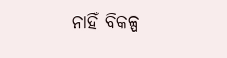ନାହିଁ ବିକଳ୍ପ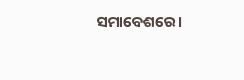ସମାବେଶରେ।